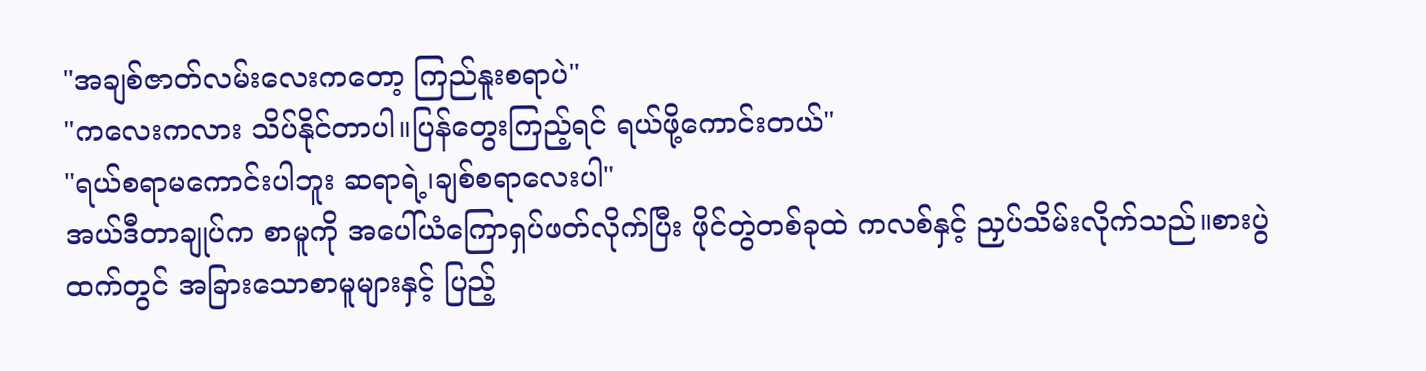"အချစ်ဇာတ်လမ်းလေးကတော့ ကြည်နူးစရာပဲ"
"ကလေးကလား သိပ်နိုင်တာပါ။ပြန်တွေးကြည့်ရင် ရယ်ဖို့ကောင်းတယ်"
"ရယ်စရာမကောင်းပါဘူး ဆရာရဲ့၊ချစ်စရာလေးပါ"
အယ်ဒီတာချုပ်က စာမူကို အပေါ်ယံကြောရှပ်ဖတ်လိုက်ပြီး ဖိုင်တွဲတစ်ခုထဲ ကလစ်နှင့် ညှပ်သိမ်းလိုက်သည်။စားပွဲထက်တွင် အခြားသောစာမူများနှင့် ပြည့်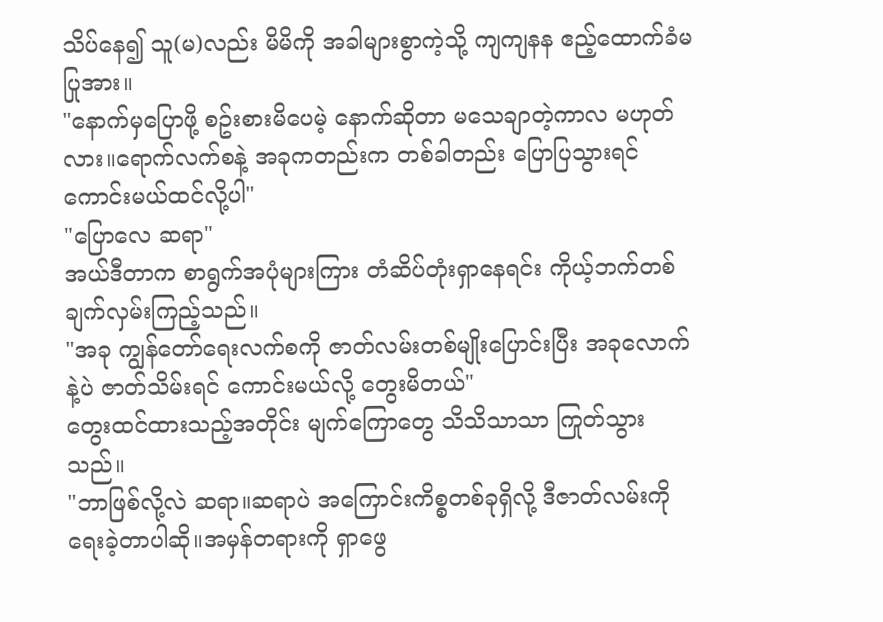သိပ်နေ၍ သူ(မ)လည်း မိမိကို အခါများစွာကဲ့သို့ ကျကျနန ဧည့်ထောက်ခံမပြုအား။
"နောက်မှပြောဖို့ စဥ်းစားမိပေမဲ့ နောက်ဆိုတာ မသေချာတဲ့ကာလ မဟုတ်လား။ရောက်လက်စနဲ့ အခုကတည်းက တစ်ခါတည်း ပြောပြသွားရင် ကောင်းမယ်ထင်လို့ပါ"
"ပြောလေ ဆရာ"
အယ်ဒီတာက စာရွက်အပုံများကြား တံဆိပ်တုံးရှာနေရင်း ကိုယ့်ဘက်တစ်ချက်လှမ်းကြည့်သည်။
"အခု ကျွန်တော်ရေးလက်စကို ဇာတ်လမ်းတစ်မျိုးပြောင်းပြီး အခုလောက်နဲ့ပဲ ဇာတ်သိမ်းရင် ကောင်းမယ်လို့ တွေးမိတယ်"
တွေးထင်ထားသည့်အတိုင်း မျက်ကြောတွေ သိသိသာသာ ကြုတ်သွားသည်။
"ဘာဖြစ်လို့လဲ ဆရာ။ဆရာပဲ အကြောင်းကိစ္စတစ်ခုရှိလို့ ဒီဇာတ်လမ်းကို ရေးခဲ့တာပါဆို။အမှန်တရားကို ရှာဖွေ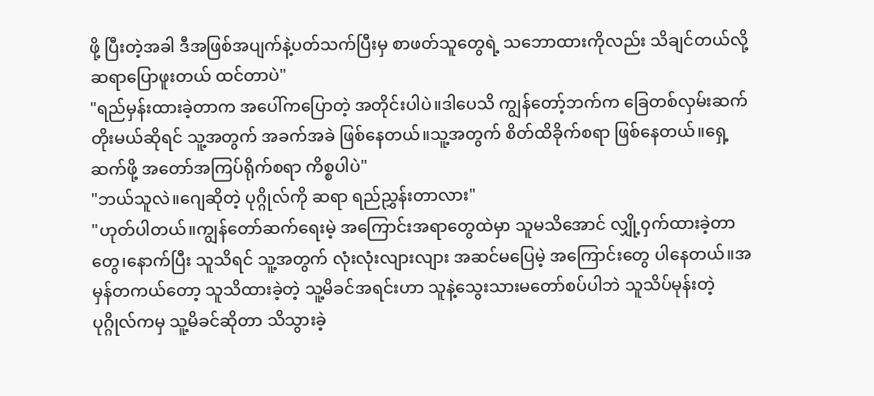ဖို့ ပြီးတဲ့အခါ ဒီအဖြစ်အပျက်နဲ့ပတ်သက်ပြီးမှ စာဖတ်သူတွေရဲ့ သဘောထားကိုလည်း သိချင်တယ်လို့ ဆရာပြောဖူးတယ် ထင်တာပဲ"
"ရည်မှန်းထားခဲ့တာက အပေါ်ကပြောတဲ့ အတိုင်းပါပဲ။ဒါပေသိ ကျွန်တော့်ဘက်က ခြေတစ်လှမ်းဆက်တိုးမယ်ဆိုရင် သူ့အတွက် အခက်အခဲ ဖြစ်နေတယ်။သူ့အတွက် စိတ်ထိခိုက်စရာ ဖြစ်နေတယ်။ရှေ့ဆက်ဖို့ အတော်အကြပ်ရိုက်စရာ ကိစ္စပါပဲ"
"ဘယ်သူလဲ။ဂျေဆိုတဲ့ ပုဂ္ဂိုလ်ကို ဆရာ ရည်ညွှန်းတာလား"
"ဟုတ်ပါတယ်။ကျွန်တော်ဆက်ရေးမဲ့ အကြောင်းအရာတွေထဲမှာ သူမသိအောင် လျှို့၀ှက်ထားခဲ့တာတွေ၊နောက်ပြီး သူသိရင် သူ့အတွက် လုံးလုံးလျားလျား အဆင်မပြေမဲ့ အကြောင်းတွေ ပါနေတယ်။အမှန်တကယ်တော့ သူသိထားခဲ့တဲ့ သူ့မိခင်အရင်းဟာ သူနဲ့သွေးသားမတော်စပ်ပါဘဲ သူသိပ်မုန်းတဲ့ပုဂ္ဂိုလ်ကမှ သူ့မိခင်ဆိုတာ သိသွားခဲ့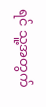ရင် သူ့အတွက်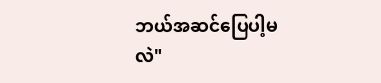ဘယ်အဆင်ပြေပါ့မလဲ"